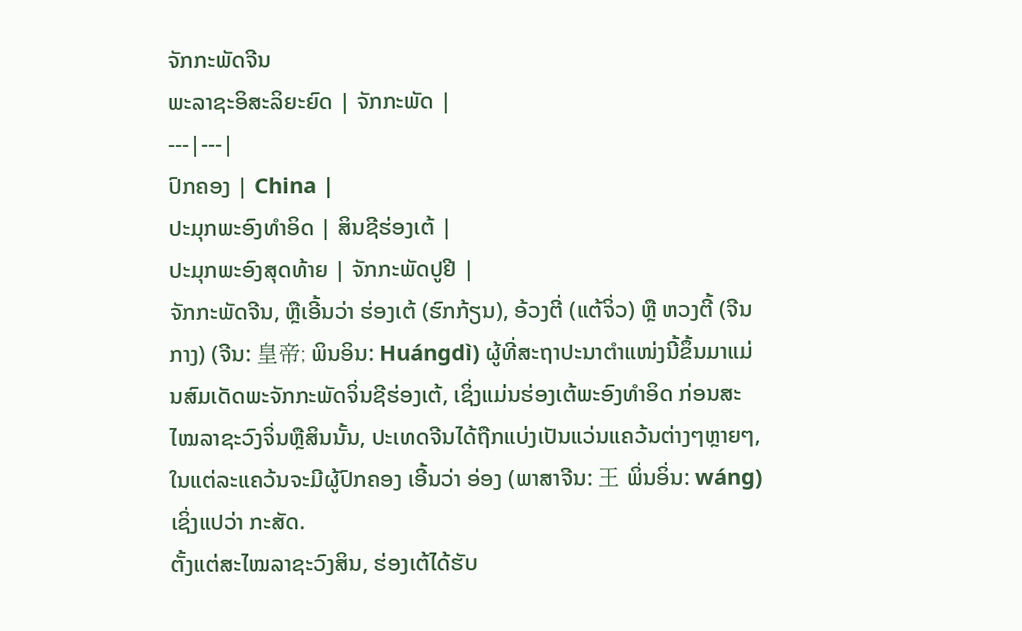ຈັກກະພັດຈີນ
ພະລາຊະອິສະລິຍະຍົດ | ຈັກກະພັດ |
---|---|
ປົກຄອງ | China |
ປະມຸກພະອົງທຳອິດ | ສິນຊີຮ່ອງເຕ້ |
ປະມຸກພະອົງສຸດທ້າຍ | ຈັກກະພັດປູຢີ |
ຈັກກະພັດຈີນ, ຫຼືເອີ້ນວ່າ ຮ່ອງເຕ້ (ຮົກກ້ຽນ), ອ້ວງຕີ່ (ແຕ້ຈິ່ວ) ຫຼື ຫວງຕີ້ (ຈີນກາງ) (ຈີນ: 皇帝; ພິນອິນ: Huángdì) ຜູ້ທີ່ສະຖາປະນາຕຳແໜ່ງນີ້ຂຶ້ນມາແມ່ນສົມເດັດພະຈັກກະພັດຈິ່ນຊີຮ່ອງເຕ້, ເຊິ່ງແມ່ນຮ່ອງເຕ້ພະອົງທຳອິດ ກ່ອນສະໄໝລາຊະວົງຈິ່ນຫຼືສິນນັ້ນ, ປະເທດຈີນໄດ້ຖືກແບ່ງເປັນແວ່ນແຄວ້ນຕ່າງໆຫຼາຍໆ, ໃນແຕ່ລະແຄວ້ນຈະມີຜູ້ປົກຄອງ ເອີ້ນວ່າ ອ່ອງ (ພາສາຈີນ: 王 ພິ່ນອິ່ນ: wáng) ເຊິ່ງແປວ່າ ກະສັດ.
ຕັ້ງແຕ່ສະໄໝລາຊະວົງສິນ, ຮ່ອງເຕ້ໄດ້ຮັບ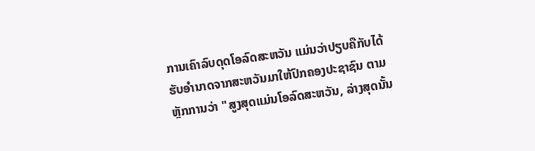ການເຄົາລົບດຸດໂອລົດສະຫວັນ ແມ່ນວ່າປຽບຄືກັບໄດ້ຮັບອຳນາດຈາກສະຫວັນມາໃຫ້ປົກຄອງປະຊາຊົນ ຕາມຫຼັກການວ່າ "ສູງສຸດແມ່ນໂອລົດສະຫວັນ, ລ່າງສຸດນັ້ນ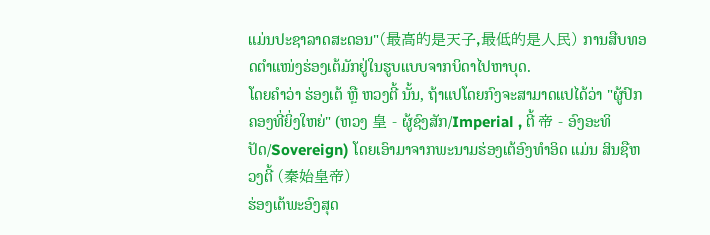ແມ່ນປະຊາລາດສະດອນ"(最高的是天子,最低的是人民) ການສືບທອດຕຳແໜ່ງຮ່ອງເຕ້ມັກຢູ່ໃນຮູບແບບຈາກບິດາໄປຫາບຸດ.
ໂດຍຄຳວ່າ ຮ່ອງເຕ້ ຫຼື ຫວງຕີ້ ນັ້ນ, ຖ້າແປໂດຍກົງຈະສາມາດແປໄດ້ວ່າ "ຜູ້ປົກຄອງທີ່ຍິ່ງໃຫຍ່" (ຫວງ 皇 - ຜູ້ຊົງສັກ/Imperial , ຕີ້ 帝 - ອົງອະທິປັດ/Sovereign) ໂດຍເອົາມາຈາກພະນາມຮ່ອງເຕ້ອົງທຳອິດ ແມ່ນ ສິນຊືຫວງຕີ້ (秦始皇帝)
ຮ່ອງເຕ້ພະອົງສຸດ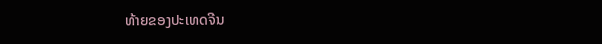ທ້າຍຂອງປະເທດຈີນ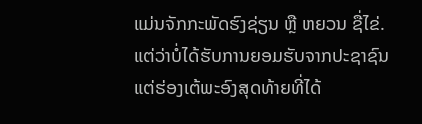ແມ່ນຈັກກະພັດຮົງຊ່ຽນ ຫຼື ຫຍວນ ຊື່ໄຂ່. ແຕ່ວ່າບໍ່ໄດ້ຮັບການຍອມຮັບຈາກປະຊາຊົນ ແຕ່ຮ່ອງເຕ້ພະອົງສຸດທ້າຍທີ່ໄດ້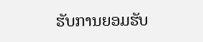ຮັບການຍອມຮັບ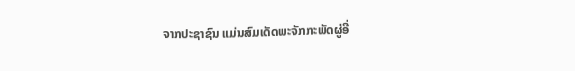ຈາກປະຊາຊົນ ແມ່ນສົມເດັດພະຈັກກະພັດຜູ່ອີ່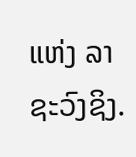ແຫ່ງ ລາຊະວົງຊິງ.